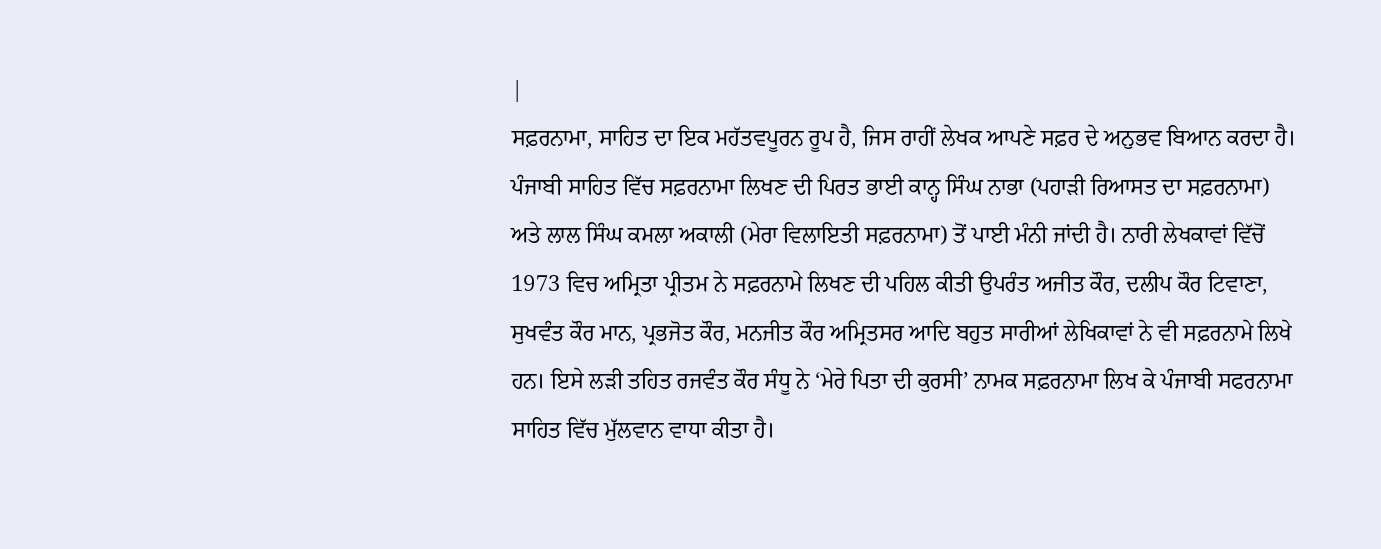|
ਸਫ਼ਰਨਾਮਾ, ਸਾਹਿਤ ਦਾ ਇਕ ਮਹੱਤਵਪੂਰਨ ਰੂਪ ਹੈ, ਜਿਸ ਰਾਹੀਂ ਲੇਖਕ ਆਪਣੇ ਸਫ਼ਰ ਦੇ ਅਨੁਭਵ ਬਿਆਨ ਕਰਦਾ ਹੈ। ਪੰਜਾਬੀ ਸਾਹਿਤ ਵਿੱਚ ਸਫ਼ਰਨਾਮਾ ਲਿਖਣ ਦੀ ਪਿਰਤ ਭਾਈ ਕਾਨ੍ਹ ਸਿੰਘ ਨਾਭਾ (ਪਹਾੜੀ ਰਿਆਸਤ ਦਾ ਸਫ਼ਰਨਾਮਾ) ਅਤੇ ਲਾਲ ਸਿੰਘ ਕਮਲਾ ਅਕਾਲੀ (ਮੇਰਾ ਵਿਲਾਇਤੀ ਸਫ਼ਰਨਾਮਾ) ਤੋਂ ਪਾਈ ਮੰਨੀ ਜਾਂਦੀ ਹੈ। ਨਾਰੀ ਲੇਖਕਾਵਾਂ ਵਿੱਚੋਂ 1973 ਵਿਚ ਅਮ੍ਰਿਤਾ ਪ੍ਰੀਤਮ ਨੇ ਸਫ਼ਰਨਾਮੇ ਲਿਖਣ ਦੀ ਪਹਿਲ ਕੀਤੀ ਉਪਰੰਤ ਅਜੀਤ ਕੌਰ, ਦਲੀਪ ਕੌਰ ਟਿਵਾਣਾ, ਸੁਖਵੰਤ ਕੌਰ ਮਾਨ, ਪ੍ਰਭਜੋਤ ਕੌਰ, ਮਨਜੀਤ ਕੌਰ ਅਮ੍ਰਿਤਸਰ ਆਦਿ ਬਹੁਤ ਸਾਰੀਆਂ ਲੇਖਿਕਾਵਾਂ ਨੇ ਵੀ ਸਫ਼ਰਨਾਮੇ ਲਿਖੇ ਹਨ। ਇਸੇ ਲੜੀ ਤਹਿਤ ਰਜਵੰਤ ਕੌਰ ਸੰਧੂ ਨੇ ‘ਮੇਰੇ ਪਿਤਾ ਦੀ ਕੁਰਸੀ’ ਨਾਮਕ ਸਫ਼ਰਨਾਮਾ ਲਿਖ ਕੇ ਪੰਜਾਬੀ ਸਫਰਨਾਮਾ ਸਾਹਿਤ ਵਿੱਚ ਮੁੱਲਵਾਨ ਵਾਧਾ ਕੀਤਾ ਹੈ।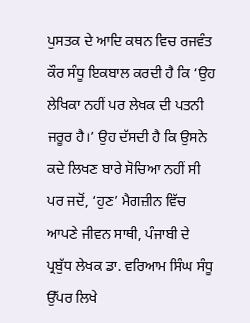ਪੁਸਤਕ ਦੇ ਆਦਿ ਕਥਨ ਵਿਚ ਰਜਵੰਤ ਕੌਰ ਸੰਧੂ ਇਕਬਾਲ ਕਰਦੀ ਹੈ ਕਿ ‘ਉਹ ਲੇਖਿਕਾ ਨਹੀਂ ਪਰ ਲੇਖਕ ਦੀ ਪਤਨੀ ਜਰੂਰ ਹੈ।’ ਉਹ ਦੱਸਦੀ ਹੈ ਕਿ ਉਸਨੇ ਕਦੇ ਲਿਖਣ ਬਾਰੇ ਸੋਚਿਆ ਨਹੀਂ ਸੀ ਪਰ ਜਦੋਂ, ‘ਹੁਣ’ ਮੈਗਜ਼ੀਨ ਵਿੱਚ ਆਪਣੇ ਜੀਵਨ ਸਾਥੀ, ਪੰਜਾਬੀ ਦੇ ਪ੍ਰਬੁੱਧ ਲੇਖਕ ਡਾ. ਵਰਿਆਮ ਸਿੰਘ ਸੰਧੂ ਉੱਪਰ ਲਿਖੇ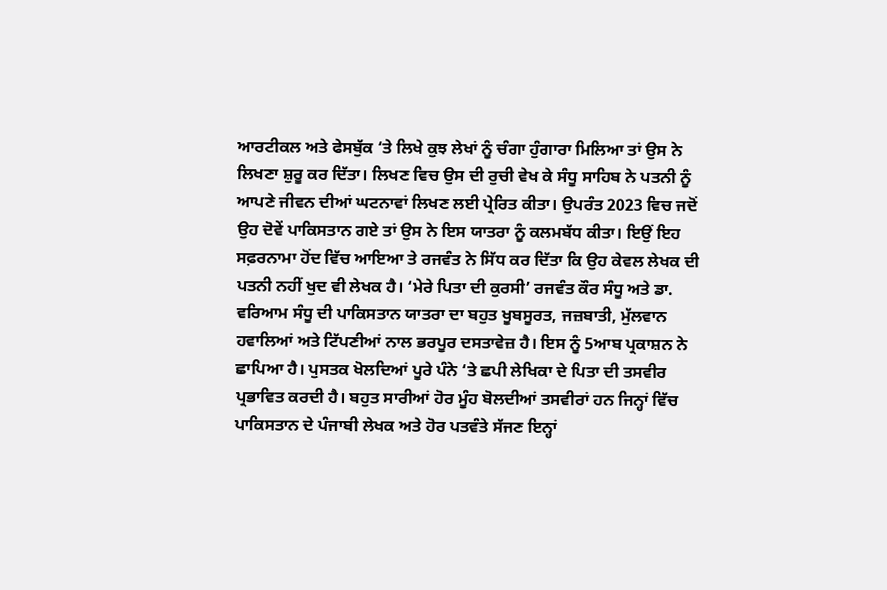ਆਰਟੀਕਲ ਅਤੇ ਫੇਸਬੁੱਕ ‘ਤੇ ਲਿਖੇ ਕੁਝ ਲੇਖਾਂ ਨੂੰ ਚੰਗਾ ਹੁੰਗਾਰਾ ਮਿਲਿਆ ਤਾਂ ਉਸ ਨੇ ਲਿਖਣਾ ਸ਼ੁਰੂ ਕਰ ਦਿੱਤਾ। ਲਿਖਣ ਵਿਚ ਉਸ ਦੀ ਰੁਚੀ ਵੇਖ ਕੇ ਸੰਧੂ ਸਾਹਿਬ ਨੇ ਪਤਨੀ ਨੂੰ ਆਪਣੇ ਜੀਵਨ ਦੀਆਂ ਘਟਨਾਵਾਂ ਲਿਖਣ ਲਈ ਪ੍ਰੇਰਿਤ ਕੀਤਾ। ਉਪਰੰਤ 2023 ਵਿਚ ਜਦੋਂ ਉਹ ਦੋਵੇਂ ਪਾਕਿਸਤਾਨ ਗਏ ਤਾਂ ਉਸ ਨੇ ਇਸ ਯਾਤਰਾ ਨੂੰ ਕਲਮਬੱਧ ਕੀਤਾ। ਇਉਂ ਇਹ ਸਫ਼ਰਨਾਮਾ ਹੋਂਦ ਵਿੱਚ ਆਇਆ ਤੇ ਰਜਵੰਤ ਨੇ ਸਿੱਧ ਕਰ ਦਿੱਤਾ ਕਿ ਉਹ ਕੇਵਲ ਲੇਖਕ ਦੀ ਪਤਨੀ ਨਹੀਂ ਖੁਦ ਵੀ ਲੇਖਕ ਹੈ। ‘ਮੇਰੇ ਪਿਤਾ ਦੀ ਕੁਰਸੀ’ ਰਜਵੰਤ ਕੌਰ ਸੰਧੂ ਅਤੇ ਡਾ. ਵਰਿਆਮ ਸੰਧੂ ਦੀ ਪਾਕਿਸਤਾਨ ਯਾਤਰਾ ਦਾ ਬਹੁਤ ਖੂਬਸੂਰਤ, ਜਜ਼ਬਾਤੀ, ਮੁੱਲਵਾਨ ਹਵਾਲਿਆਂ ਅਤੇ ਟਿੱਪਣੀਆਂ ਨਾਲ ਭਰਪੂਰ ਦਸਤਾਵੇਜ਼ ਹੈ। ਇਸ ਨੂੰ 5ਆਬ ਪ੍ਰਕਾਸ਼ਨ ਨੇ ਛਾਪਿਆ ਹੈ। ਪੁਸਤਕ ਖੋਲਦਿਆਂ ਪੂਰੇ ਪੰਨੇ ‘ਤੇ ਛਪੀ ਲੇਖਿਕਾ ਦੇ ਪਿਤਾ ਦੀ ਤਸਵੀਰ ਪ੍ਰਭਾਵਿਤ ਕਰਦੀ ਹੈ। ਬਹੁਤ ਸਾਰੀਆਂ ਹੋਰ ਮੂੰਹ ਬੋਲਦੀਆਂ ਤਸਵੀਰਾਂ ਹਨ ਜਿਨ੍ਹਾਂ ਵਿੱਚ ਪਾਕਿਸਤਾਨ ਦੇ ਪੰਜਾਬੀ ਲੇਖਕ ਅਤੇ ਹੋਰ ਪਤਵੰਤੇ ਸੱਜਣ ਇਨ੍ਹਾਂ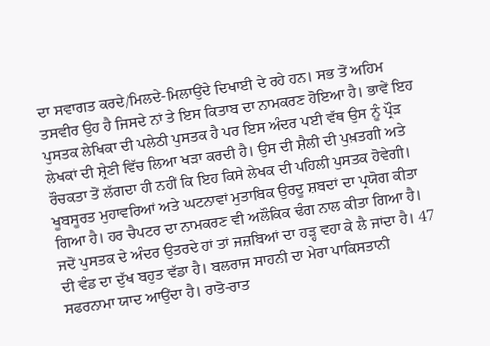ਦਾ ਸਵਾਗਤ ਕਰਦੇ/ਮਿਲਦੇ-ਮਿਲਾਉਂਦੇ ਦਿਖਾਈ ਦੇ ਰਹੇ ਹਨ। ਸਭ ਤੋਂ ਅਹਿਮ ਤਸਵੀਰ ਉਹ ਹੈ ਜਿਸਦੇ ਨਾਂ ਤੇ ਇਸ ਕਿਤਾਬ ਦਾ ਨਾਮਕਰਣ ਹੋਇਆ ਹੈ। ਭਾਵੇਂ ਇਹ ਪੁਸਤਕ ਲੇਖਿਕਾ ਦੀ ਪਲੇਠੀ ਪੁਸਤਕ ਹੈ ਪਰ ਇਸ ਅੰਦਰ ਪਈ ਵੱਥ ਉਸ ਨੂੰ ਪ੍ਰੌੜ ਲੇਖਕਾਂ ਦੀ ਸ਼੍ਰੇਣੀ ਵਿੱਚ ਲਿਆ ਖੜਾ ਕਰਦੀ ਹੈ। ਉਸ ਦੀ ਸ਼ੈਲੀ ਦੀ ਪੁਖ਼ਤਗੀ ਅਤੇ ਰੌਚਕਤਾ ਤੋਂ ਲੱਗਦਾ ਹੀ ਨਹੀਂ ਕਿ ਇਹ ਕਿਸੇ ਲੇਖਕ ਦੀ ਪਹਿਲੀ ਪੁਸਤਕ ਹੋਵੇਗੀ। ਖੂਬਸੂਰਤ ਮੁਹਾਵਰਿਆਂ ਅਤੇ ਘਟਨਾਵਾਂ ਮੁਤਾਬਿਕ ਉਰਦੂ ਸ਼ਬਦਾਂ ਦਾ ਪ੍ਰਯੋਗ ਕੀਤਾ ਗਿਆ ਹੈ। ਹਰ ਚੈਪਟਰ ਦਾ ਨਾਮਕਰਣ ਵੀ ਅਲੌਕਿਕ ਢੰਗ ਨਾਲ ਕੀਤਾ ਗਿਆ ਹੈ। ਜਦੋਂ ਪੁਸਤਕ ਦੇ ਅੰਦਰ ਉਤਰਦੇ ਹਾਂ ਤਾਂ ਜਜ਼ਬਿਆਂ ਦਾ ਹੜ੍ਹ ਵਹਾ ਕੇ ਲੈ ਜਾਂਦਾ ਹੈ। 47 ਦੀ ਵੰਡ ਦਾ ਦੁੱਖ ਬਹੁਤ ਵੱਡਾ ਹੈ। ਬਲਰਾਜ ਸਾਹਨੀ ਦਾ ਮੇਰਾ ਪਾਕਿਸਤਾਨੀ ਸਫਰਨਾਮਾ ਯਾਦ ਆਉਂਦਾ ਹੈ। ਰਾਤੋ-ਰਾਤ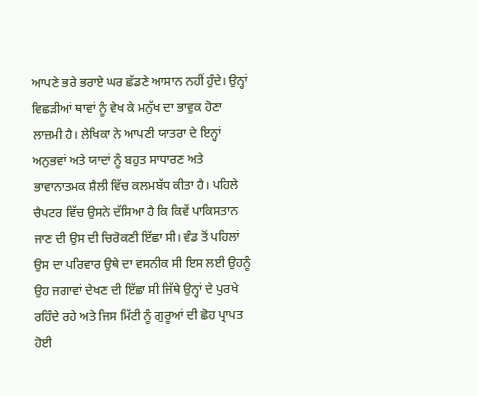ਆਪਣੇ ਭਰੇ ਭਰਾਏ ਘਰ ਛੱਡਣੇ ਆਸਾਨ ਨਹੀਂ ਹੁੰਦੇ। ਉਨ੍ਹਾਂ ਵਿਛੜੀਆਂ ਥਾਵਾਂ ਨੂੰ ਵੇਖ ਕੇ ਮਨੁੱਖ ਦਾ ਭਾਵੁਕ ਹੋਣਾ ਲਾਜ਼ਮੀ ਹੈ। ਲੇਖਿਕਾ ਨੇ ਆਪਣੀ ਯਾਤਰਾ ਦੇ ਇਨ੍ਹਾਂ ਅਨੁਭਵਾਂ ਅਤੇ ਯਾਦਾਂ ਨੂੰ ਬਹੁਤ ਸਾਧਾਰਣ ਅਤੇ ਭਾਵਾਨਾਤਮਕ ਸ਼ੈਲੀ ਵਿੱਚ ਕਲਮਬੱਧ ਕੀਤਾ ਹੈ। ਪਹਿਲੇ ਚੈਪਟਰ ਵਿੱਚ ਉਸਨੇ ਦੱਸਿਆ ਹੈ ਕਿ ਕਿਵੇਂ ਪਾਕਿਸਤਾਨ ਜਾਣ ਦੀ ਉਸ ਦੀ ਚਿਰੋਕਣੀ ਇੱਛਾ ਸੀ। ਵੰਡ ਤੋਂ ਪਹਿਲਾਂ ਉਸ ਦਾ ਪਰਿਵਾਰ ਉਥੇ ਦਾ ਵਸਨੀਕ ਸੀ ਇਸ ਲਈ ਉਹਨੂੰ ਉਹ ਜਗਾਵਾਂ ਦੇਖਣ ਦੀ ਇੱਛਾ ਸੀ ਜਿੱਥੇ ਉਨ੍ਹਾਂ ਦੇ ਪੁਰਖੇ ਰਹਿੰਦੇ ਰਹੇ ਅਤੇ ਜਿਸ ਮਿੱਟੀ ਨੂੰ ਗੁਰੂਆਂ ਦੀ ਛੋਹ ਪ੍ਰਾਪਤ ਹੋਈ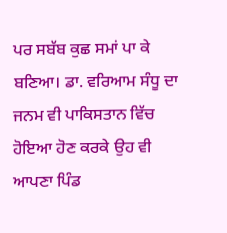ਪਰ ਸਬੱਬ ਕੁਛ ਸਮਾਂ ਪਾ ਕੇ ਬਣਿਆ। ਡਾ. ਵਰਿਆਮ ਸੰਧੂ ਦਾ ਜਨਮ ਵੀ ਪਾਕਿਸਤਾਨ ਵਿੱਚ ਹੋਇਆ ਹੋਣ ਕਰਕੇ ਉਹ ਵੀ ਆਪਣਾ ਪਿੰਡ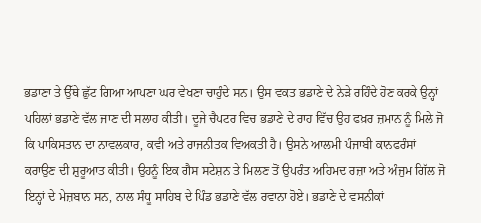ਭਡਾਣਾ ਤੇ ਉੱਥੇ ਛੁੱਟ ਗਿਆ ਆਪਣਾ ਘਰ ਵੇਖਣਾ ਚਾਹੁੰਦੇ ਸਨ। ਉਸ ਵਕਤ ਭਡਾਣੇ ਦੇ ਨੇੜੇ ਰਹਿੰਦੇ ਹੋਣ ਕਰਕੇ ਉਨ੍ਹਾਂ ਪਹਿਲਾਂ ਭਡਾਣੇ ਵੱਲ ਜਾਣ ਦੀ ਸਲਾਹ ਕੀਤੀ। ਦੂਜੇ ਚੈਪਟਰ ਵਿਚ ਭਡਾਣੇ ਦੇ ਰਾਹ ਵਿੱਚ ਉਹ ਫਖ਼ਰ ਜ਼ਮਾਨ ਨੂੰ ਮਿਲੇ ਜੋ ਕਿ ਪਾਕਿਸਤਾਨ ਦਾ ਨਾਵਲਕਾਰ, ਕਵੀ ਅਤੇ ਰਾਜਨੀਤਕ ਵਿਅਕਤੀ ਹੈ। ਉਸਨੇ ਆਲਮੀ ਪੰਜਾਬੀ ਕਾਨਫਰੰਸਾਂ ਕਰਾਉਣ ਦੀ ਸ਼ੁਰੂਆਤ ਕੀਤੀ। ਉਹਨੂੰ ਇਕ ਗੈਸ ਸਟੇਸ਼ਨ ਤੇ ਮਿਲਣ ਤੋਂ ਉਪਰੰਤ ਅਹਿਮਦ ਰਜ਼ਾ ਅਤੇ ਅੰਜੁਮ ਗਿੱਲ ਜੋ ਇਨ੍ਹਾਂ ਦੇ ਮੇਜ਼ਬਾਨ ਸਨ, ਨਾਲ ਸੰਧੂ ਸਾਹਿਬ ਦੇ ਪਿੰਡ ਭਡਾਣੇ ਵੱਲ ਰਵਾਨਾ ਹੋਏ। ਭਡਾਣੇ ਦੇ ਵਸਨੀਕਾਂ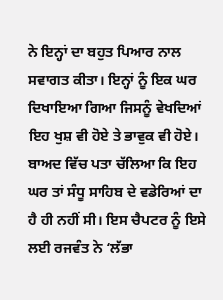ਨੇ ਇਨ੍ਹਾਂ ਦਾ ਬਹੁਤ ਪਿਆਰ ਨਾਲ ਸਵਾਗਤ ਕੀਤਾ। ਇਨ੍ਹਾਂ ਨੂੰ ਇਕ ਘਰ ਦਿਖਾਇਆ ਗਿਆ ਜਿਸਨੂੰ ਵੇਖਦਿਆਂ ਇਹ ਖੁਸ਼ ਵੀ ਹੋਏ ਤੇ ਭਾਵੁਕ ਵੀ ਹੋਏ। ਬਾਅਦ ਵਿੱਚ ਪਤਾ ਚੱਲਿਆ ਕਿ ਇਹ ਘਰ ਤਾਂ ਸੰਧੂ ਸਾਹਿਬ ਦੇ ਵਡੇਰਿਆਂ ਦਾ ਹੈ ਹੀ ਨਹੀਂ ਸੀ। ਇਸ ਚੈਪਟਰ ਨੂੰ ਇਸੇ ਲਈ ਰਜਵੰਤ ਨੇ ‘ਲੱਭਾ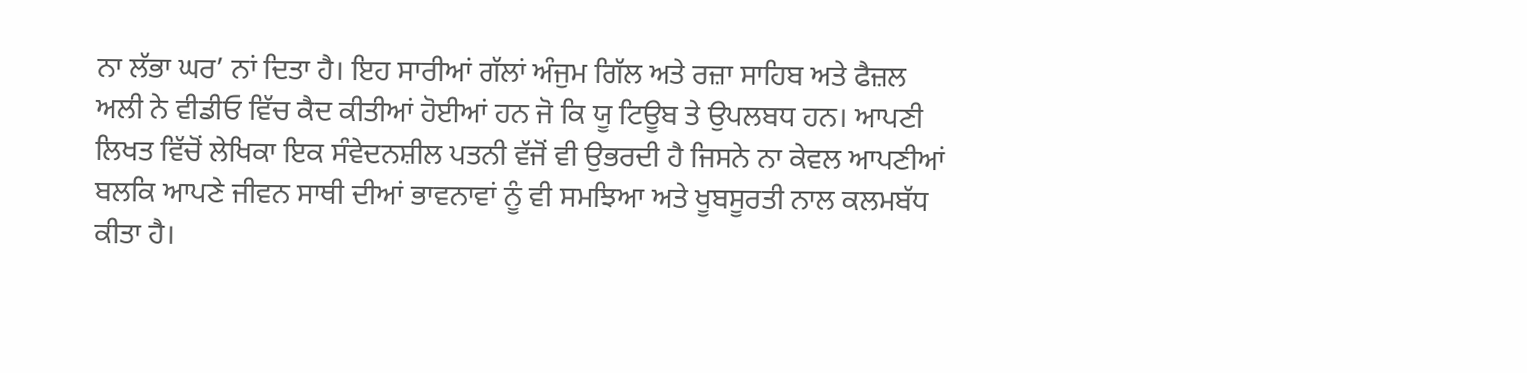ਨਾ ਲੱਭਾ ਘਰ’ ਨਾਂ ਦਿਤਾ ਹੈ। ਇਹ ਸਾਰੀਆਂ ਗੱਲਾਂ ਅੰਜੁਮ ਗਿੱਲ ਅਤੇ ਰਜ਼ਾ ਸਾਹਿਬ ਅਤੇ ਫੈਜ਼ਲ ਅਲੀ ਨੇ ਵੀਡੀਓ ਵਿੱਚ ਕੈਦ ਕੀਤੀਆਂ ਹੋਈਆਂ ਹਨ ਜੋ ਕਿ ਯੂ ਟਿਊਬ ਤੇ ਉਪਲਬਧ ਹਨ। ਆਪਣੀ ਲਿਖਤ ਵਿੱਚੋਂ ਲੇਖਿਕਾ ਇਕ ਸੰਵੇਦਨਸ਼ੀਲ ਪਤਨੀ ਵੱਜੋਂ ਵੀ ਉਭਰਦੀ ਹੈ ਜਿਸਨੇ ਨਾ ਕੇਵਲ ਆਪਣੀਆਂ ਬਲਕਿ ਆਪਣੇ ਜੀਵਨ ਸਾਥੀ ਦੀਆਂ ਭਾਵਨਾਵਾਂ ਨੂੰ ਵੀ ਸਮਝਿਆ ਅਤੇ ਖੂਬਸੂਰਤੀ ਨਾਲ ਕਲਮਬੱਧ ਕੀਤਾ ਹੈ।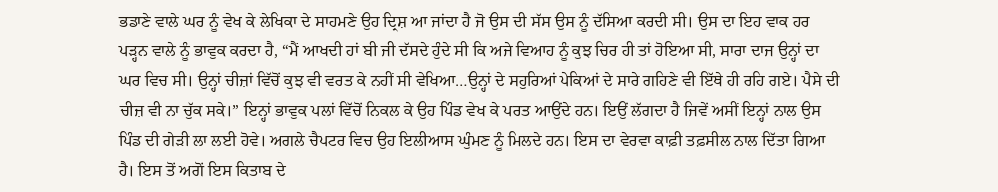ਭਡਾਣੇ ਵਾਲੇ ਘਰ ਨੂੰ ਵੇਖ ਕੇ ਲੇਖਿਕਾ ਦੇ ਸਾਹਮਣੇ ਉਹ ਦ੍ਰਿਸ਼ ਆ ਜਾਂਦਾ ਹੈ ਜੋ ਉਸ ਦੀ ਸੱਸ ਉਸ ਨੂੰ ਦੱਸਿਆ ਕਰਦੀ ਸੀ। ਉਸ ਦਾ ਇਹ ਵਾਕ ਹਰ ਪੜ੍ਹਨ ਵਾਲੇ ਨੂੰ ਭਾਵੁਕ ਕਰਦਾ ਹੈ, “ਮੈਂ ਆਖਦੀ ਹਾਂ ਬੀ ਜੀ ਦੱਸਦੇ ਹੁੰਦੇ ਸੀ ਕਿ ਅਜੇ ਵਿਆਹ ਨੂੰ ਕੁਝ ਚਿਰ ਹੀ ਤਾਂ ਹੋਇਆ ਸੀ, ਸਾਰਾ ਦਾਜ ਉਨ੍ਹਾਂ ਦਾ ਘਰ ਵਿਚ ਸੀ। ਉਨ੍ਹਾਂ ਚੀਜ਼ਾਂ ਵਿੱਚੋਂ ਕੁਝ ਵੀ ਵਰਤ ਕੇ ਨਹੀਂ ਸੀ ਵੇਖਿਆ…ਉਨ੍ਹਾਂ ਦੇ ਸਹੁਰਿਆਂ ਪੇਕਿਆਂ ਦੇ ਸਾਰੇ ਗਹਿਣੇ ਵੀ ਇੱਥੇ ਹੀ ਰਹਿ ਗਏ। ਪੈਸੇ ਦੀ ਚੀਜ਼ ਵੀ ਨਾ ਚੁੱਕ ਸਕੇ।” ਇਨ੍ਹਾਂ ਭਾਵੁਕ ਪਲਾਂ ਵਿੱਚੋਂ ਨਿਕਲ ਕੇ ਉਹ ਪਿੰਡ ਵੇਖ ਕੇ ਪਰਤ ਆਉਂਦੇ ਹਨ। ਇਉਂ ਲੱਗਦਾ ਹੈ ਜਿਵੇਂ ਅਸੀਂ ਇਨ੍ਹਾਂ ਨਾਲ ਉਸ ਪਿੰਡ ਦੀ ਗੇੜੀ ਲਾ ਲਈ ਹੋਵੇ। ਅਗਲੇ ਚੈਪਟਰ ਵਿਚ ਉਹ ਇਲੀਆਸ ਘੁੰਮਣ ਨੂੰ ਮਿਲਦੇ ਹਨ। ਇਸ ਦਾ ਵੇਰਵਾ ਕਾਫ਼ੀ ਤਫ਼ਸੀਲ ਨਾਲ ਦਿੱਤਾ ਗਿਆ ਹੈ। ਇਸ ਤੋਂ ਅਗੋਂ ਇਸ ਕਿਤਾਬ ਦੇ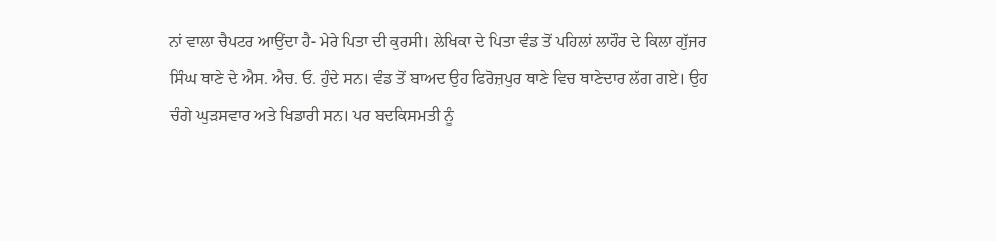ਨਾਂ ਵਾਲਾ ਚੈਪਟਰ ਆਉਂਦਾ ਹੈ- ਮੇਰੇ ਪਿਤਾ ਦੀ ਕੁਰਸੀ। ਲੇਖਿਕਾ ਦੇ ਪਿਤਾ ਵੰਡ ਤੋਂ ਪਹਿਲਾਂ ਲਾਹੌਰ ਦੇ ਕਿਲਾ ਗੁੱਜਰ ਸਿੰਘ ਥਾਣੇ ਦੇ ਐਸ. ਐਚ. ਓ. ਹੁੰਦੇ ਸਨ। ਵੰਡ ਤੋਂ ਬਾਅਦ ਉਹ ਫਿਰੋਜ਼ਪੁਰ ਥਾਣੇ ਵਿਚ ਥਾਣੇਦਾਰ ਲੱਗ ਗਏ। ਉਹ ਚੰਗੇ ਘੁੜਸਵਾਰ ਅਤੇ ਖਿਡਾਰੀ ਸਨ। ਪਰ ਬਦਕਿਸਮਤੀ ਨੂੰ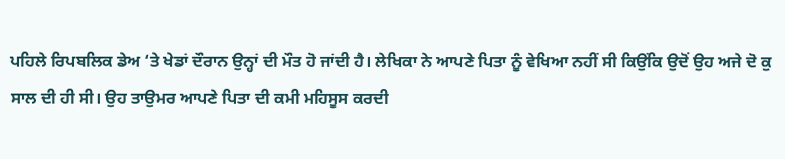ਪਹਿਲੇ ਰਿਪਬਲਿਕ ਡੇਅ ‘ਤੇ ਖੇਡਾਂ ਦੌਰਾਨ ਉਨ੍ਹਾਂ ਦੀ ਮੌਤ ਹੋ ਜਾਂਦੀ ਹੈ। ਲੇਖਿਕਾ ਨੇ ਆਪਣੇ ਪਿਤਾ ਨੂੰ ਵੇਖਿਆ ਨਹੀਂ ਸੀ ਕਿਉਂਕਿ ਉਦੋਂ ਉਹ ਅਜੇ ਦੋ ਕੁ ਸਾਲ ਦੀ ਹੀ ਸੀ। ਉਹ ਤਾਉਮਰ ਆਪਣੇ ਪਿਤਾ ਦੀ ਕਮੀ ਮਹਿਸੂਸ ਕਰਦੀ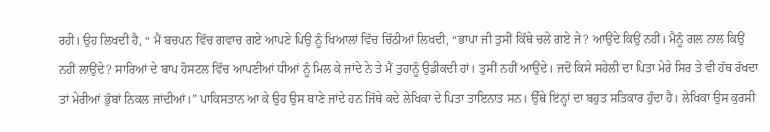ਰਹੀ। ਉਹ ਲਿਖਦੀ ਹੈ, “ ਮੈਂ ਬਚਪਨ ਵਿੱਚ ਗਵਾਚ ਗਏ ਆਪਣੇ ਪਿਉ ਨੂੰ ਖਿਆਲਾਂ ਵਿੱਚ ਚਿੱਠੀਆਂ ਲਿਖਦੀ, “ਭਾਪਾ ਜੀ ਤੁਸੀਂ ਕਿੱਥੇ ਚਲੇ ਗਏ ਜੇ? ਆਉਂਦੇ ਕਿਉਂ ਨਹੀਂ। ਮੈਨੂੰ ਗਲ ਨਾਲ ਕਿਉਂ ਨਹੀਂ ਲਾਉਂਦੇ? ਸਾਰਿਆਂ ਦੇ ਬਾਪ ਹੋਸਟਲ ਵਿੱਚ ਆਪਣੀਆਂ ਧੀਆਂ ਨੂੰ ਮਿਲ ਕੇ ਜਾਂਦੇ ਨੇ ਤੇ ਮੈਂ ਤੁਹਾਨੂੰ ਉਡੀਕਦੀ ਹਾਂ। ਤੁਸੀਂ ਨਹੀਂ ਆਉਂਦੇ। ਜਦੋਂ ਕਿਸੇ ਸਹੇਲੀ ਦਾ ਪਿਤਾ ਮੇਰੇ ਸਿਰ ਤੇ ਵੀ ਹੱਥ ਰੱਖਦਾ ਤਾਂ ਮੇਰੀਆਂ ਭੁੱਬਾਂ ਨਿਕਲ ਜਾਂਦੀਆਂ।” ਪਾਕਿਸਤਾਨ ਆ ਕੇ ਉਹ ਉਸ ਥਾਣੇ ਜਾਂਦੇ ਹਨ ਜਿੱਥੇ ਕਦੇ ਲੇਖਿਕਾ ਦੇ ਪਿਤਾ ਤਾਇਨਾਤ ਸਨ। ਉੱਥੇ ਇਂਨ੍ਹਾਂ ਦਾ ਬਹੁਤ ਸਤਿਕਾਰ ਹੁੰਦਾ ਹੈ। ਲੇਖਿਕਾ ਉਸ ਕੁਰਸੀ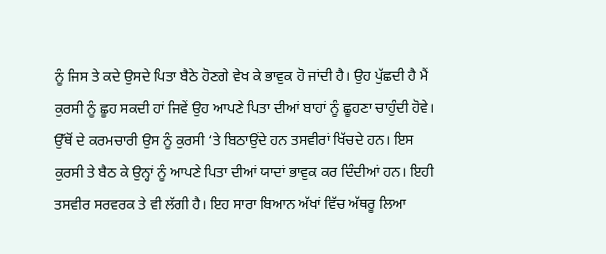ਨੂੰ ਜਿਸ ਤੇ ਕਦੇ ਉਸਦੇ ਪਿਤਾ ਬੈਠੇ ਹੋਣਗੇ ਵੇਖ ਕੇ ਭਾਵੁਕ ਹੋ ਜਾਂਦੀ ਹੈ। ਉਹ ਪੁੱਛਦੀ ਹੈ ਮੈਂ ਕੁਰਸੀ ਨੂੰ ਛੂਹ ਸਕਦੀ ਹਾਂ ਜਿਵੇਂ ਉਹ ਆਪਣੇ ਪਿਤਾ ਦੀਆਂ ਬਾਹਾਂ ਨੂੰ ਛੂਹਣਾ ਚਾਹੁੰਦੀ ਹੋਵੇ। ਉੱਥੋਂ ਦੇ ਕਰਮਚਾਰੀ ਉਸ ਨੂੰ ਕੁਰਸੀ ‘ਤੇ ਬਿਠਾਉਂਦੇ ਹਨ ਤਸਵੀਰਾਂ ਖਿੱਚਦੇ ਹਨ। ਇਸ ਕੁਰਸੀ ਤੇ ਬੈਠ ਕੇ ਉਨ੍ਹਾਂ ਨੂੰ ਆਪਣੇ ਪਿਤਾ ਦੀਆਂ ਯਾਦਾਂ ਭਾਵੁਕ ਕਰ ਦਿੰਦੀਆਂ ਹਨ। ਇਹੀ ਤਸਵੀਰ ਸਰਵਰਕ ਤੇ ਵੀ ਲੱਗੀ ਹੈ। ਇਹ ਸਾਰਾ ਬਿਆਨ ਅੱਖਾਂ ਵਿੱਚ ਅੱਥਰੂ ਲਿਆ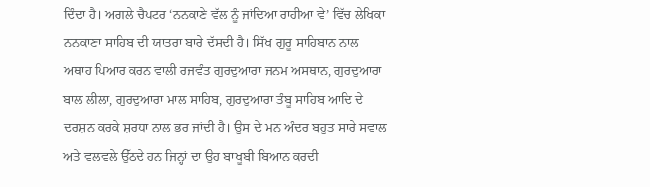ਦਿੰਦਾ ਹੈ। ਅਗਲੇ ਚੈਪਟਰ ‘ਨਨਕਾਣੇ ਵੱਲ ਨੂੰ ਜਾਂਦਿਆ ਰਾਹੀਆ ਵੇ’ ਵਿੱਚ ਲੇਖਿਕਾ ਨਨਕਾਣਾ ਸਾਹਿਬ ਦੀ ਯਾਤਰਾ ਬਾਰੇ ਦੱਸਦੀ ਹੈ। ਸਿੱਖ ਗੁਰੂ ਸਾਹਿਬਾਨ ਨਾਲ ਅਥਾਹ ਪਿਆਰ ਕਰਨ ਵਾਲੀ ਰਜਵੰਤ ਗੁਰਦੁਆਰਾ ਜਨਮ ਅਸਥਾਨ, ਗੁਰਦੁਆਰਾ ਬਾਲ ਲੀਲਾ, ਗੁਰਦੁਆਰਾ ਮਾਲ ਸਾਹਿਬ, ਗੁਰਦੁਆਰਾ ਤੰਬੂ ਸਾਹਿਬ ਆਦਿ ਦੇ ਦਰਸ਼ਨ ਕਰਕੇ ਸ਼ਰਧਾ ਨਾਲ ਭਰ ਜਾਂਦੀ ਹੈ। ਉਸ ਦੇ ਮਨ ਅੰਦਰ ਬਹੁਤ ਸਾਰੇ ਸਵਾਲ ਅਤੇ ਵਲਵਲੇ ਉੱਠਦੇ ਹਨ ਜਿਨ੍ਹਾਂ ਦਾ ਉਹ ਬਾਖੂਬੀ ਬਿਆਨ ਕਰਦੀ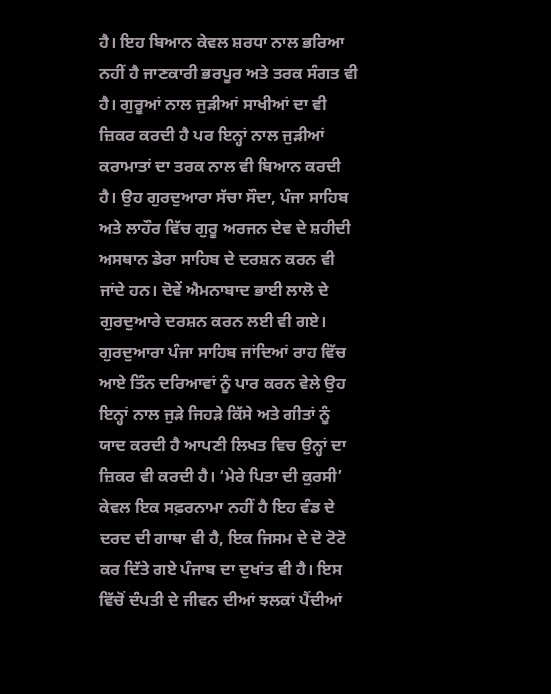ਹੈ। ਇਹ ਬਿਆਨ ਕੇਵਲ ਸ਼ਰਧਾ ਨਾਲ ਭਰਿਆ ਨਹੀਂ ਹੈ ਜਾਣਕਾਰੀ ਭਰਪੂਰ ਅਤੇ ਤਰਕ ਸੰਗਤ ਵੀ ਹੈ। ਗੁਰੂਆਂ ਨਾਲ ਜੁੜੀਆਂ ਸਾਖੀਆਂ ਦਾ ਵੀ ਜ਼ਿਕਰ ਕਰਦੀ ਹੈ ਪਰ ਇਨ੍ਹਾਂ ਨਾਲ ਜੁੜੀਆਂ ਕਰਾਮਾਤਾਂ ਦਾ ਤਰਕ ਨਾਲ ਵੀ ਬਿਆਨ ਕਰਦੀ ਹੈ। ਉਹ ਗੁਰਦੁਆਰਾ ਸੱਚਾ ਸੌਦਾ, ਪੰਜਾ ਸਾਹਿਬ ਅਤੇ ਲਾਹੌਰ ਵਿੱਚ ਗੁਰੂ ਅਰਜਨ ਦੇਵ ਦੇ ਸ਼ਹੀਦੀ ਅਸਥਾਨ ਡੇਰਾ ਸਾਹਿਬ ਦੇ ਦਰਸ਼ਨ ਕਰਨ ਵੀ ਜਾਂਦੇ ਹਨ। ਦੋਵੇਂ ਐਮਨਾਬਾਦ ਭਾਈ ਲਾਲੋ ਦੇ ਗੁਰਦੁਆਰੇ ਦਰਸ਼ਨ ਕਰਨ ਲਈ ਵੀ ਗਏ। ਗੁਰਦੁਆਰਾ ਪੰਜਾ ਸਾਹਿਬ ਜਾਂਦਿਆਂ ਰਾਹ ਵਿੱਚ ਆਏ ਤਿੰਨ ਦਰਿਆਵਾਂ ਨੂੰ ਪਾਰ ਕਰਨ ਵੇਲੇ ਉਹ ਇਨ੍ਹਾਂ ਨਾਲ ਜੁੜੇ ਜਿਹੜੇ ਕਿੱਸੇ ਅਤੇ ਗੀਤਾਂ ਨੂੰ ਯਾਦ ਕਰਦੀ ਹੈ ਆਪਣੀ ਲਿਖਤ ਵਿਚ ਉਨ੍ਹਾਂ ਦਾ ਜ਼ਿਕਰ ਵੀ ਕਰਦੀ ਹੈ। ‘ਮੇਰੇ ਪਿਤਾ ਦੀ ਕੁਰਸੀ’ ਕੇਵਲ ਇਕ ਸਫ਼ਰਨਾਮਾ ਨਹੀਂ ਹੈ ਇਹ ਵੰਡ ਦੇ ਦਰਦ ਦੀ ਗਾਥਾ ਵੀ ਹੈ, ਇਕ ਜਿਸਮ ਦੇ ਦੋ ਟੋਟੋ ਕਰ ਦਿੱਤੇ ਗਏ ਪੰਜਾਬ ਦਾ ਦੁਖਾਂਤ ਵੀ ਹੈ। ਇਸ ਵਿੱਚੋਂ ਦੰਪਤੀ ਦੇ ਜੀਵਨ ਦੀਆਂ ਝਲਕਾਂ ਪੈਂਦੀਆਂ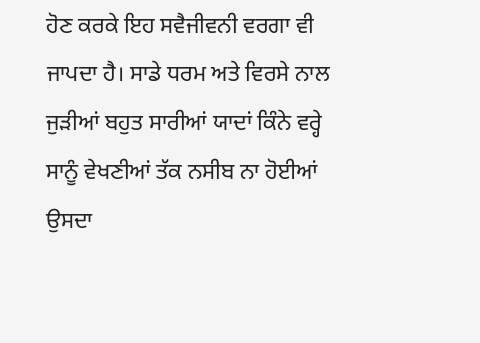ਹੋਣ ਕਰਕੇ ਇਹ ਸਵੈਜੀਵਨੀ ਵਰਗਾ ਵੀ ਜਾਪਦਾ ਹੈ। ਸਾਡੇ ਧਰਮ ਅਤੇ ਵਿਰਸੇ ਨਾਲ ਜੁੜੀਆਂ ਬਹੁਤ ਸਾਰੀਆਂ ਯਾਦਾਂ ਕਿੰਨੇ ਵਰ੍ਹੇ ਸਾਨੂੰ ਵੇਖਣੀਆਂ ਤੱਕ ਨਸੀਬ ਨਾ ਹੋਈਆਂ ਉਸਦਾ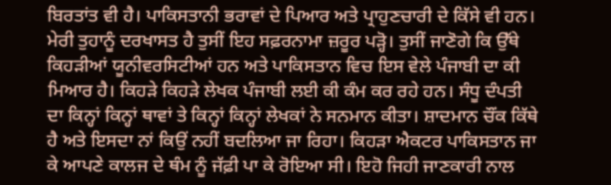ਬਿਰਤਾਂਤ ਵੀ ਹੈ। ਪਾਕਿਸਤਾਨੀ ਭਰਾਵਾਂ ਦੇ ਪਿਆਰ ਅਤੇ ਪ੍ਰਾਹੁਣਚਾਰੀ ਦੇ ਕਿੱਸੇ ਵੀ ਹਨ। ਮੇਰੀ ਤੁਹਾਨੂੰ ਦਰਖਾਸਤ ਹੈ ਤੁਸੀਂ ਇਹ ਸਫ਼ਰਨਾਮਾ ਜ਼ਰੂਰ ਪੜ੍ਹੋ। ਤੁਸੀਂ ਜਾਣੋਗੇ ਕਿ ਉੱਥੇ ਕਿਹੜੀਆਂ ਯੂਨੀਵਰਸਿਟੀਆਂ ਹਨ ਅਤੇ ਪਾਕਿਸਤਾਨ ਵਿਚ ਇਸ ਵੇਲੇ ਪੰਜਾਬੀ ਦਾ ਕੀ ਮਿਆਰ ਹੈ। ਕਿਹੜੇ ਕਿਹੜੇ ਲੇਖਕ ਪੰਜਾਬੀ ਲਈ ਕੀ ਕੰਮ ਕਰ ਰਹੇ ਹਨ। ਸੰਧੂ ਦੰਪਤੀ ਦਾ ਕਿਨ੍ਹਾਂ ਕਿਨ੍ਹਾਂ ਥਾਵਾਂ ਤੇ ਕਿਨ੍ਹਾਂ ਕਿਨ੍ਹਾਂ ਲੇਖਕਾਂ ਨੇ ਸਨਮਾਨ ਕੀਤਾ। ਸ਼ਾਦਮਾਨ ਚੌਂਕ ਕਿੱਥੇ ਹੈ ਅਤੇ ਇਸਦਾ ਨਾਂ ਕਿਉਂ ਨਹੀਂ ਬਦਲਿਆ ਜਾ ਰਿਹਾ। ਕਿਹੜਾ ਐਕਟਰ ਪਾਕਿਸਤਾਨ ਜਾ ਕੇ ਆਪਣੇ ਕਾਲਜ ਦੇ ਥੰਮ ਨੂੰ ਜੱਫ਼ੀ ਪਾ ਕੇ ਰੋਇਆ ਸੀ। ਇਹੋ ਜਿਹੀ ਜਾਣਕਾਰੀ ਨਾਲ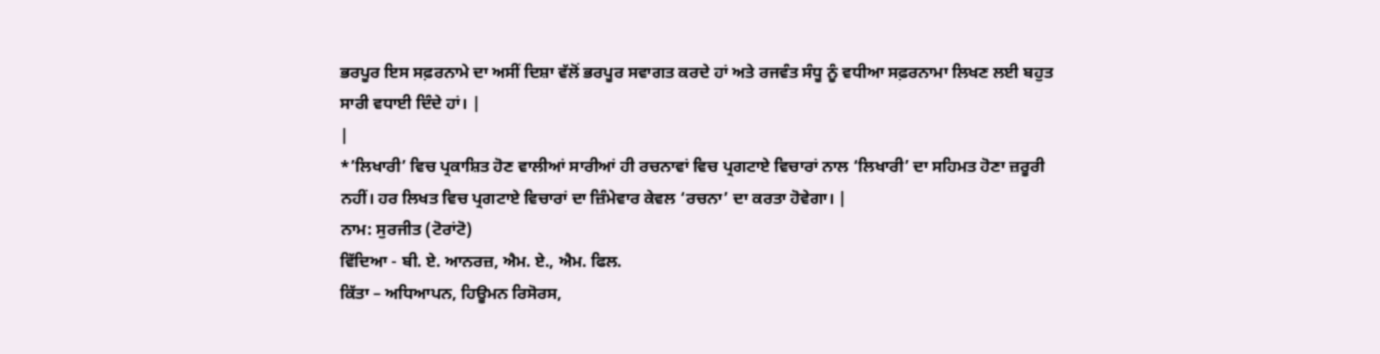ਭਰਪੂਰ ਇਸ ਸਫ਼ਰਨਾਮੇ ਦਾ ਅਸੀਂ ਦਿਸ਼ਾ ਵੱਲੋਂ ਭਰਪੂਰ ਸਵਾਗਤ ਕਰਦੇ ਹਾਂ ਅਤੇ ਰਜਵੰਤ ਸੰਧੂ ਨੂੰ ਵਧੀਆ ਸਫ਼ਰਨਾਮਾ ਲਿਖਣ ਲਈ ਬਹੁਤ ਸਾਰੀ ਵਧਾਈ ਦਿੰਦੇ ਹਾਂ। |
|
*’ਲਿਖਾਰੀ’ ਵਿਚ ਪ੍ਰਕਾਸ਼ਿਤ ਹੋਣ ਵਾਲੀਆਂ ਸਾਰੀਆਂ ਹੀ ਰਚਨਾਵਾਂ ਵਿਚ ਪ੍ਰਗਟਾਏ ਵਿਚਾਰਾਂ ਨਾਲ ‘ਲਿਖਾਰੀ’ ਦਾ ਸਹਿਮਤ ਹੋਣਾ ਜ਼ਰੂਰੀ ਨਹੀਂ। ਹਰ ਲਿਖਤ ਵਿਚ ਪ੍ਰਗਟਾਏ ਵਿਚਾਰਾਂ ਦਾ ਜ਼ਿੰਮੇਵਾਰ ਕੇਵਲ ‘ਰਚਨਾ’ ਦਾ ਕਰਤਾ ਹੋਵੇਗਾ। |
ਨਾਮ: ਸੁਰਜੀਤ (ਟੋਰਾਂਟੋ)
ਵਿੱਦਿਆ - ਬੀ. ਏ. ਆਨਰਜ਼, ਐਮ. ਏ., ਐਮ. ਫਿਲ.
ਕਿੱਤਾ – ਅਧਿਆਪਨ, ਹਿਊਮਨ ਰਿਸੋਰਸ,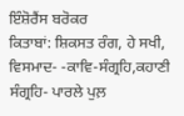ਇੰਸ਼ੋਰੈਂਸ ਬਰੋਕਰ
ਕਿਤਾਬਾਂ: ਸ਼ਿਕਸਤ ਰੰਗ, ਹੇ ਸਖੀ, ਵਿਸਮਾਦ- -ਕਾਵਿ-ਸੰਗ੍ਰਹਿ,ਕਹਾਣੀ ਸੰਗ੍ਰਹਿ- ਪਾਰਲੇ ਪੁਲ਼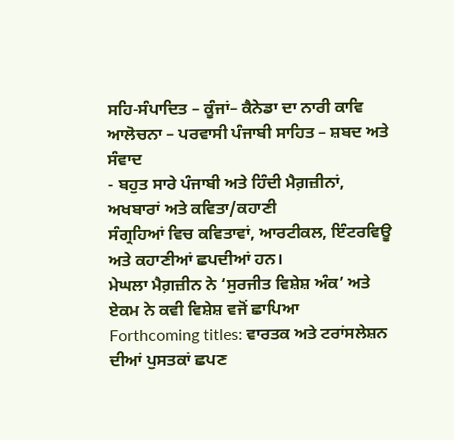ਸਹਿ-ਸੰਪਾਦਿਤ – ਕੂੰਜਾਂ– ਕੈਨੇਡਾ ਦਾ ਨਾਰੀ ਕਾਵਿ
ਆਲੋਚਨਾ – ਪਰਵਾਸੀ ਪੰਜਾਬੀ ਸਾਹਿਤ – ਸ਼ਬਦ ਅਤੇ ਸੰਵਾਦ
- ਬਹੁਤ ਸਾਰੇ ਪੰਜਾਬੀ ਅਤੇ ਹਿੰਦੀ ਮੈਗ਼ਜ਼ੀਨਾਂ, ਅਖਬਾਰਾਂ ਅਤੇ ਕਵਿਤਾ/ਕਹਾਣੀ
ਸੰਗ੍ਰਹਿਆਂ ਵਿਚ ਕਵਿਤਾਵਾਂ, ਆਰਟੀਕਲ, ਇੰਟਰਵਿਊ ਅਤੇ ਕਹਾਣੀਆਂ ਛਪਦੀਆਂ ਹਨ।
ਮੇਘਲਾ ਮੈਗ਼ਜ਼ੀਨ ਨੇ ‘ਸੁਰਜੀਤ ਵਿਸ਼ੇਸ਼ ਅੰਕ’ ਅਤੇ ਏਕਮ ਨੇ ਕਵੀ ਵਿਸ਼ੇਸ਼ ਵਜੋਂ ਛਾਪਿਆ
Forthcoming titles: ਵਾਰਤਕ ਅਤੇ ਟਰਾਂਸਲੇਸ਼ਨ ਦੀਆਂ ਪੁਸਤਕਾਂ ਛਪਣ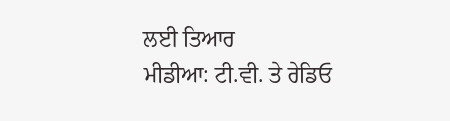ਲਈ ਤਿਆਰ
ਮੀਡੀਆ: ਟੀ.ਵੀ. ਤੇ ਰੇਡਿਓ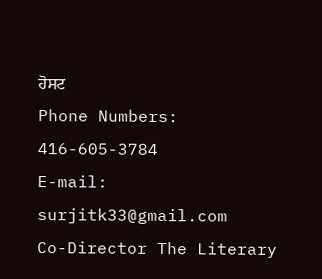ਹੋਸਟ
Phone Numbers: 416-605-3784
E-mail: surjitk33@gmail.com
Co-Director The Literary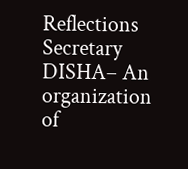Reflections
Secretary DISHA– An organization of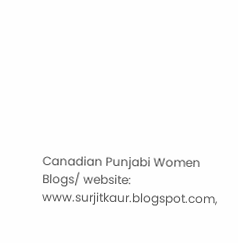Canadian Punjabi Women
Blogs/ website: www.surjitkaur.blogspot.com,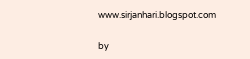www.sirjanhari.blogspot.com

by